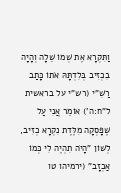וַתִּקְרָא אֶת שְׁמוֹ שֵׁלָה וְהָיָה בִכְזִיב בְּלִדְתָּהּ אֹתוֹ כָּתַב רַשִׁ"י (רש"י על בראשית ל"ח:ה') אוֹמֵר אֲנִי עַל שֶׁפָּסְקָה מִלֶּדֶת נִקְרָא כְזִיב, לְשׁוֹן "הָיֹה תִהְיֶה לִי כְּמוֹ אַכְזָב" (ירמיהו טו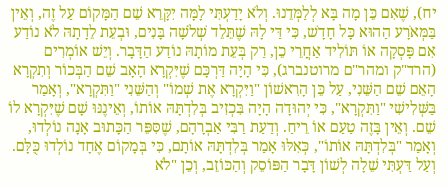יח), שֶׁאִם כֵּן מָה בָּא לְלַמְּדֵנוּ. וְלֹא יָדַעְתִּי לָמָּה יִקָּרֵא שֵׁם הַמָּקוֹם עַל זֶה, וְאֵין בַּמְּאֹרָע הַהוּא כָּל חָדָשׁ, כִּי דַּי לָהּ שֶׁתֵּלֵד שְׁלֹשָׁה בָּנִים, וּבְעֵת לֵדָתָהּ לֹא נוֹדַע אִם פָּסְקָה אוֹ תּוֹלִיד אַחֲרֵי כֵן, רַק בְּעֵת מוֹתָהּ נוֹדַע הַדָּבָר. וְיֵשׁ אוֹמְרִים (הרד"ק ומהר"ם מרוטנברג), כִּי הָיָה דַּרְכָּם שֶׁיִּקְרָא הָאָב שֵׁם הַבְּכוֹר וְתִקְרָא הָאֵם שֵׁם הַשֵּׁנִי, עַל כֵּן הָרִאשׁוֹן "וַיִּקְרָא אֶת שְׁמוֹ" וְהַשֵּׁנִי "וַתִּקְרָא", וְאָמַר בַּשְּׁלִישִׁי "וַתִּקְרָא", כִּי יְהוּדָה הָיָה בִּכְזִיב בְּלִדְתָּהּ אוֹתוֹ, וְאֵינֶנּוּ שָׁם שֶׁיִּקְרָא לוֹ שֵׁם. וְאֵין בָּזֶה טַעַם אוֹ רֵיחַ. וְדַעַת רַבִּי אַבְרָהָם, שֶׁסִּפֵּר הַכָּתוּב אָנָה נוֹלְדוּ, וְאָמַר "בְּלִדְתָּהּ אוֹתוֹ", כְּאִלּוּ אָמַר בְּלִדְתָּהּ אוֹתָם, כִּי בְּמָקוֹם אֶחָד נוֹלְדוּ כֻּלָּם. וְעַל דַּעְתִּי שֵׁלָה לְשׁוֹן דָּבָר הַפּוֹסֵק וְהַכּוֹזֵב, וְכֵן "לֹא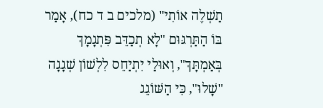תַשְׁלֶה אוֹתִי" (מלכים ב ד כח), אָמַר בּוֹ הַתַּרְגּוּם "לָא תְכַדֵּב פִּתְגָמָךְ בְּאַמְתָּךְ", וְאוּלַי יִתְיַחֵס לִלְשׁוֹן שְׁגָגָה "שָׁלוּ", כִּי הַשּׁוֹגֵג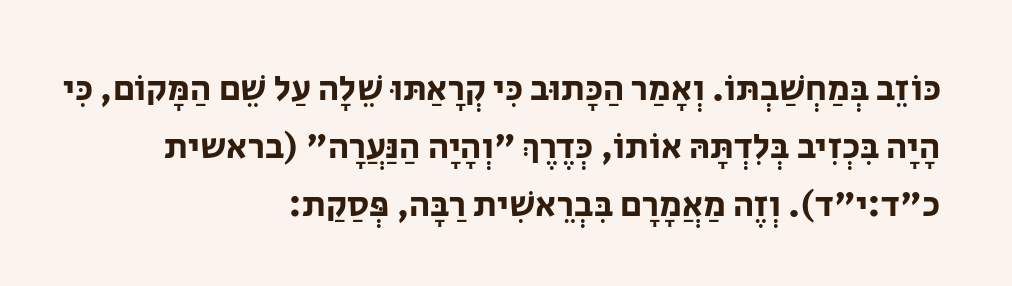כּוֹזֵב בְּמַחְשַׁבְתּוֹ. וְאָמַר הַכָּתוּב כִּי קְרָאַתּוּ שֵׁלָה עַל שֵׁם הַמָּקוֹם, כִּי הָיָה בִּכְזִיב בְּלִדְתָּהּ אוֹתוֹ, כְּדֶרֶךְ "וְהָיָה הַנַּעֲרָה" (בראשית כ"ד:י"ד). וְזֶה מַאֲמָרָם בִּבְרֵאשִׁית רַבָּה, פְּסַקַת: